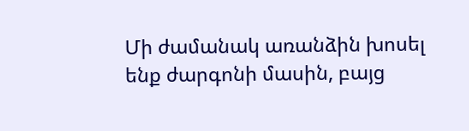Մի ժամանակ առանձին խոսել ենք ժարգոնի մասին, բայց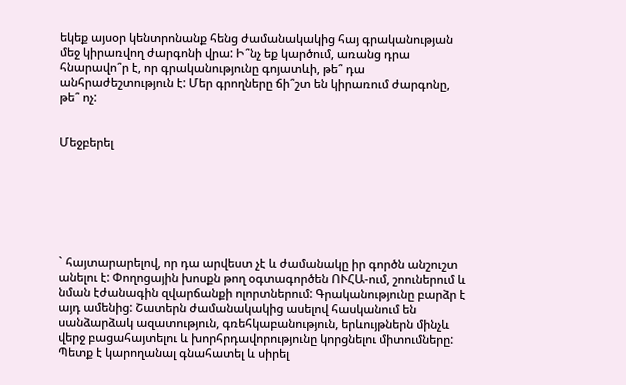եկեք այսօր կենտրոնանք հենց ժամանակակից հայ գրականության մեջ կիրառվող ժարգոնի վրա: Ի՞նչ եք կարծում, առանց դրա հնարավո՞ր է, որ գրականությունը գոյատևի, թե՞ դա անհրաժեշտություն է: Մեր գրողները ճի՞շտ են կիրառում ժարգոնը, թե՞ ոչ:


Մեջբերել







` հայտարարելով, որ դա արվեստ չէ և ժամանակը իր գործն անշուշտ անելու է: Փողոցային խոսքն թող օգտագործեն ՈՒՀԱ-ում, շոուներում և նման էժանագին զվարճանքի ոլորտներում: Գրականությունը բարձր է այդ ամենից: Շատերն ժամանակակից ասելով հասկանում են սանձարձակ ազատություն, գռեհկաբանություն, երևույթներն մինչև վերջ բացահայտելու և խորհրդավորությունը կորցնելու միտումները: Պետք է կարողանալ գնահատել և սիրել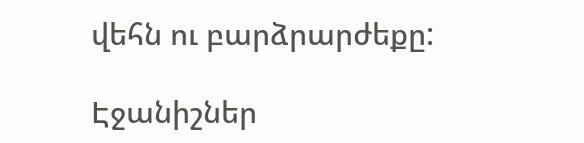վեհն ու բարձրարժեքը:

Էջանիշներ